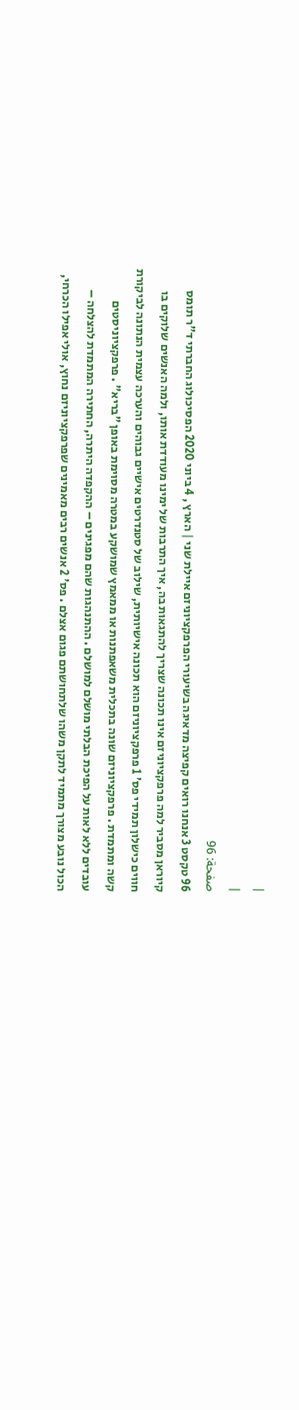|
|
صفحة: 96
96 טקסט 3 אנחנו רואים קפיצה מדאיגה בשיעורי הפרפקציוניזם איילת שני | הארץ , 4 ביוני 2020 הפסיכולוג החברתי ד"ר תומס קיוראן מסביר למה פרפקציוניזם אינו תכונה שצריך להתגאות בה, איך התרבות של ימינו מעודדת אותו, ולמה האנשים שלוקים בו חווים כישלון תמידי פס' 1 פרפקציוניזם הוא תכונה אישיותית, שילוב של סטנדרטים אישיים גבוהים והערכה עצמית הנתונה לביקורת קשה ומתמדת . פרפקציוניזם שונה בתכלית משאפתנות או ממאמץ שמושקע במטרה מסוימת באופן "בריא" . פרפקציוניסטים עובדים ללא לאות על הפיכת הבלתי מושלם למושלם . ההתנהגות שהם מפגינים – ההקפדה היתרה, החתירה המתמדת להצלחה – הכול נובע מצורך מתמיד לתקן משהו שלתחושתם פגום אצלם . פס' 2 אנשים רבים מאמינים שפרפקציוניזם נחוץ, אולי אפילו הכרחי,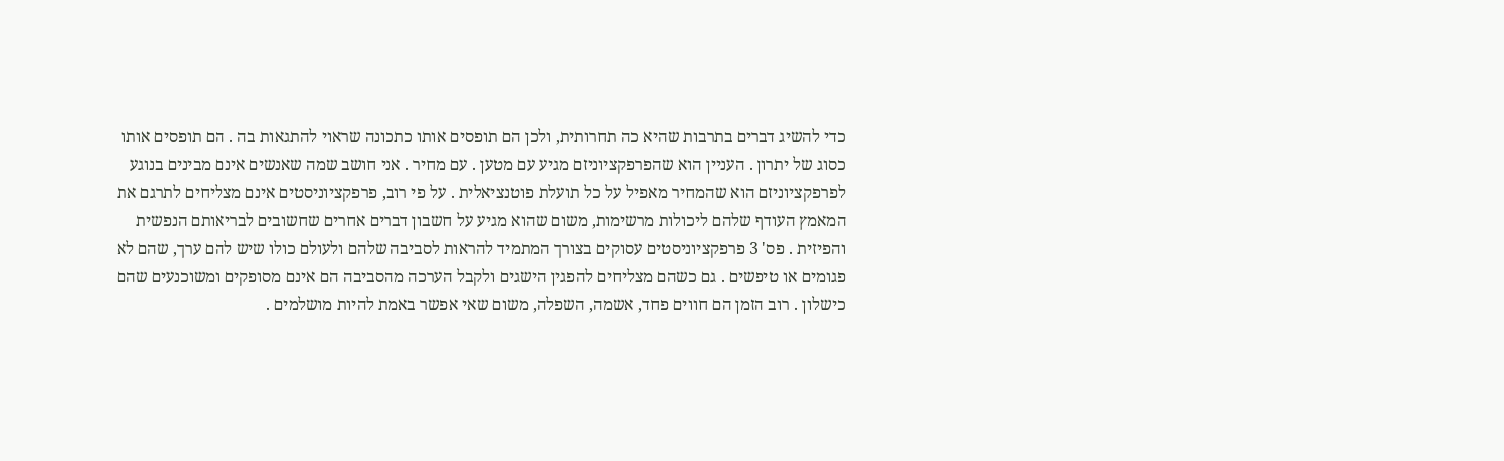כדי להשיג דברים בתרבות שהיא כה תחרותית, ולכן הם תופסים אותו כתכונה שראוי להתגאות בה . הם תופסים אותו כסוג של יתרון . העניין הוא שהפרפקציוניזם מגיע עם מטען . עם מחיר . אני חושב שמה שאנשים אינם מבינים בנוגע לפרפקציוניזם הוא שהמחיר מאפיל על כל תועלת פוטנציאלית . על פי רוב, פרפקציוניסטים אינם מצליחים לתרגם את המאמץ העודף שלהם ליכולות מרשימות, משום שהוא מגיע על חשבון דברים אחרים שחשובים לבריאותם הנפשית והפיזית . פס' 3 פרפקציוניסטים עסוקים בצורך המתמיד להראות לסביבה שלהם ולעולם כולו שיש להם ערך, שהם לא פגומים או טיפשים . גם כשהם מצליחים להפגין הישגים ולקבל הערכה מהסביבה הם אינם מסופקים ומשוכנעים שהם כישלון . רוב הזמן הם חווים פחד, אשמה, השפלה, משום שאי אפשר באמת להיות מושלמים .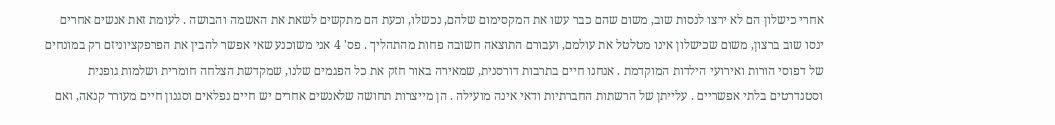אחרי כישלון הם לא ירצו לנסות שוב, משום שהם כבר עשו את המקסימום שלהם, נכשלו, וכעת הם מתקשים לשאת את האשמה והבושה . לעומת זאת אנשים אחרים ינסו שוב ברצון, משום שכישלון אינו מטלטל את עולמם, ועבורם התוצאה חשובה פחות מהתהליך . פס' 4 אני משוכנע שאי אפשר להבין את הפרפקציוניזם רק במונחים של דפוסי הורות ואירועי הילדות המוקדמת . אנחנו חיים בתרבות דורסנית, שמאירה באור חזק את כל הפגמים שלנו, שמקדשת הצלחה חומרית ושלמות גופנית וסטנדרטים בלתי אפשריים . עלייתן של הרשתות החברתיות ודאי אינה מועילה . הן מייצרות תחושה שלאנשים אחרים יש חיים נפלאים וסגנון חיים מעורר קנאה, ואם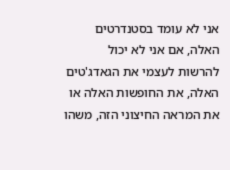אני לא עומד בסטנדרטים האלה, אם אני לא יכול להרשות לעצמי את הגאדג'טים האלה, את החופשות האלה או את המראה החיצוני הזה, משהו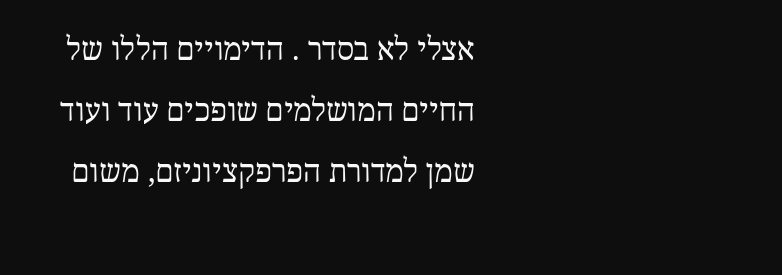אצלי לא בסדר . הדימויים הללו של החיים המושלמים שופכים עוד ועוד שמן למדורת הפרפקציוניזם, משום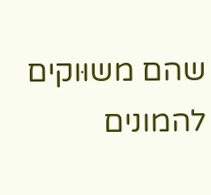שהם משוּוקים להמונים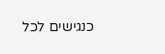כנגישים לכל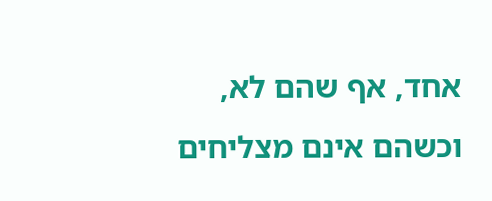אחד, אף שהם לא, וכשהם אינם מצליחים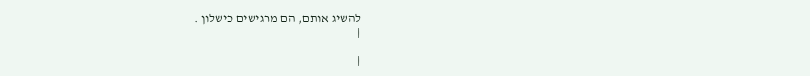להשיג אותם, הם מרגישים כישלון .
|

|